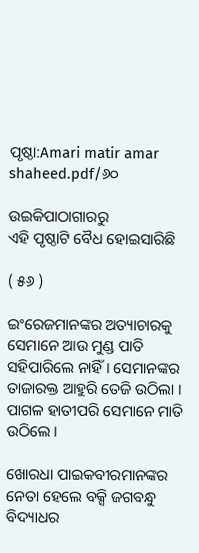ପୃଷ୍ଠା:Amari matir amar shaheed.pdf/୬୦

ଉଇକିପାଠାଗାର‌ରୁ
ଏହି ପୃଷ୍ଠାଟି ବୈଧ ହୋଇସାରିଛି

( ୫୬ )

ଇଂରେଜମାନଙ୍କର ଅତ୍ୟାଚାରକୁ ସେମାନେ ଆଉ ମୁଣ୍ଡ ପାତି ସ‌ହିପାରିଲେ ନାହିଁ । ସେମାନଙ୍କର ତାଜାରକ୍ତ ଆହୁରି ତେଜି ଉଠିଲା । ପାଗଳ ହାତୀପରି ସେମାନେ ମାତି ଉଠିଲେ ।

ଖୋରଧା ପାଇକବୀରମାନଙ୍କର ନେତା ହେଲେ ବକ୍ସି ଜଗବନ୍ଧୁ ବିଦ୍ୟାଧର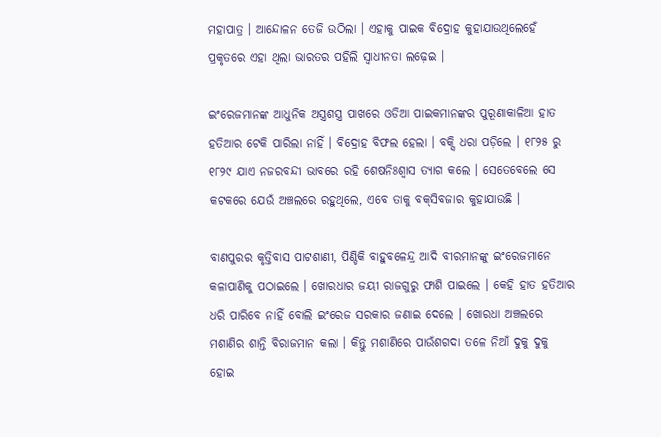ମହାପାତ୍ର । ଆନ୍ଦୋଳନ ତେଜି ଉଠିଲା । ଏହାକୁ ପାଇକ ବିଦ୍ରୋହ କୁହାଯାଉଥିଲେହେଁ ପ୍ରକୃତରେ ଏହା ଥିଲା ଭାରତର ପହିଲି ସ୍ୱାଧୀନତା ଲଢ଼େଇ ।

ଇଂରେଜମାନଙ୍କ ଆଧୁନିକ ଅସ୍ତ୍ରଶସ୍ତ୍ର ପାଖରେ ଓଡିଆ ପାଇକମାନଙ୍କର ପୁରୂଣାକାଳିଆ ହାତ ହତିଆର ଟେକି ପାରିଲା ନାହିଁ । ବିଦ୍ରୋହ ବିଫଲ ହେଲା । ବକ୍ସି ଧରା ପଡ଼ିଲେ । ୧୮୨୫ ରୁ ୧୮୨୯ ଯାଏ ନ‌ଜରବନ୍ଦୀ ଭାବରେ ରହି ଶେଷନିଃଶ୍ୱାସ ତ୍ୟାଗ କଲେ । ସେତେବେଲେ ସେ କଟକରେ ଯେଉଁ ଅଞ୍ଚଲରେ ରହୁଥିଲେ, ଏବେ ତାକୁ ବକ୍‌ସିବଜାର କୁହାଯାଉଛି ।

ବାଣପୁରର କୃତ୍ତିବାସ ପାଟଶାଣୀ, ପିଣ୍ଡିକି ବାହୁବଳେନ୍ଦ୍ର ଆଦି ବୀରମାନଙ୍କୁ ଇଂରେଜମାନେ କଳାପାଣିକୁ ପଠାଇଲେ । ଖୋରଧାର ଜୟୀ ରାଜଗୁରୁ ଫାଶି ପାଇଲେ । କେହି ହାତ ହତିଆର ଧରି ପାରିବେ ନାହିଁ ବୋଲି ଇଂରେଜ ସରକାର ଜଣାଇ ଦେଲେ । ଖୋରଧା ଅଞ୍ଚଲରେ ମଶାଣିର ଶାନ୍ତି ବିରାଜମାନ କଲା । କିନ୍ତୁ ମଶାଣିରେ ପାଉଁଶଗଦା ତଳେ ନିଆଁ ଦୁକୁ ଦୁକୁ ହୋଇ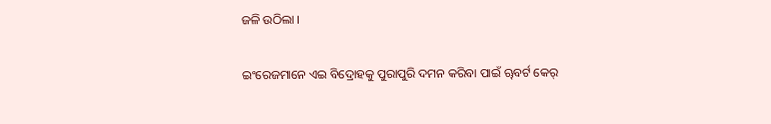ଜଳି ଉଠିଲା ।

ଇଂରେଜମାନେ ଏଇ ବିଦ୍ରୋହକୁ ପୁରାପୁରି ଦମନ କରିବା ପାଇଁ ୠବର୍ଟ କେର୍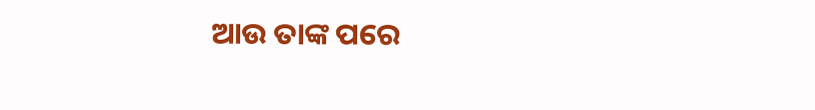ଆଉ ତାଙ୍କ ପରେ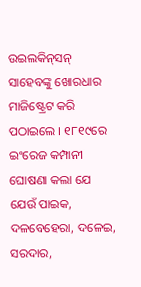ଉଇଲକିନ୍‌ସନ୍ ସାହେବଙ୍କୁ ଖୋରଧାର ମାଜିଷ୍ଟ୍ରେଟ କରି ପଠାଇଲେ । ୧୮୧୯ରେ ଇଂରେଜ କମ୍ପାନୀ ଘୋଷଣା କଲା ଯେ ଯେଉଁ ପାଇକ, ଦଳବେହେରା, ଦଳେଇ, ସରଦାର,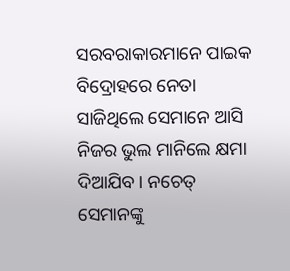ସରବରାକାରମାନେ ପାଇକ ବିଦ୍ରୋହରେ ନେତା ସାଜିଥିଲେ ସେମାନେ ଆସି ନିଜର ଭୁଲ ମାନିଲେ କ୍ଷମା ଦିଆଯିବ । ନଚେତ୍ ସେମାନଙ୍କୁ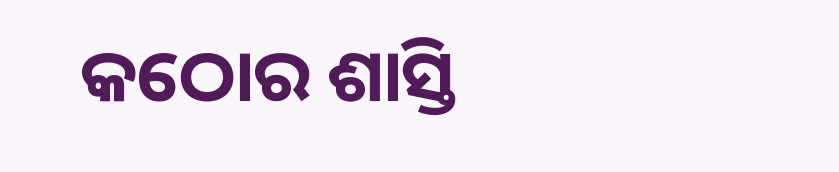କଠୋର ଶାସ୍ତି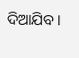ଦିଆଯିବ।